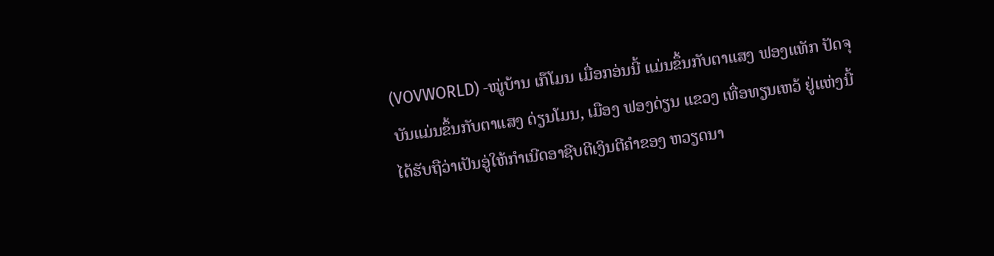(VOVWORLD) -ໝູ່ບ້ານ ເກ໊ໂມນ ເມື່ອກອ່ນນີ້ ແມ່ນຂຶ້ນກັບຕາແສງ ຟອງແທັກ ປັດຈຸບັນແມ່ນຂຶ້ນກັບຕາແສງ ດ່ຽນໂມນ, ເມືອງ ຟອງດ່ຽນ ແຂວງ ເທື່ອທຽນເຫວ້ ຢູ່ແຫ່ງນີ້ໄດ້ຮັບຖືວ່າເປັນອູ່ໃຫ້ກຳເນີດອາຊີບຕີເງິນຕີຄຳຂອງ ຫວຽດນາ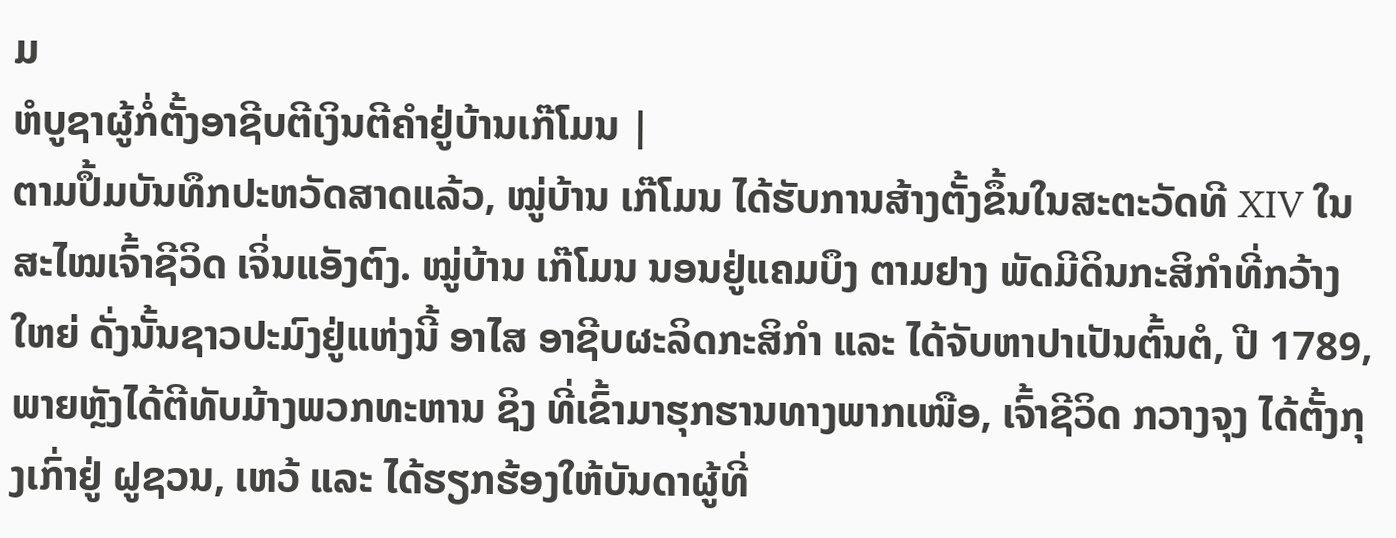ມ
ຫໍບູຊາຜູ້ກໍ່ຕັ້ງອາຊີບຕີເງິນຕີຄຳຢູ່ບ້ານເກ໊ໂມນ |
ຕາມປຶ້ມບັນທຶກປະຫວັດສາດແລ້ວ, ໝູ່ບ້ານ ເກ໊ໂມນ ໄດ້ຮັບການສ້າງຕັ້ງຂຶ້ນໃນສະຕະວັດທີ XIV ໃນສະໄໝເຈົ້າຊີວິດ ເຈິ່ນແອັງຕົງ. ໝູ່ບ້ານ ເກ໊ໂມນ ນອນຢູ່ແຄມບຶງ ຕາມຢາງ ພັດມີດິນກະສິກຳທີ່ກວ້າງໃຫຍ່ ດັ່ງນັ້ນຊາວປະມົງຢູ່ແຫ່ງນີ້ ອາໄສ ອາຊີບຜະລິດກະສິກຳ ແລະ ໄດ້ຈັບຫາປາເປັນຕົ້ນຕໍ, ປີ 1789, ພາຍຫຼັງໄດ້ຕີທັບມ້າງພວກທະຫານ ຊິງ ທີ່ເຂົ້າມາຮຸກຮານທາງພາກເໜືອ, ເຈົ້າຊີວິດ ກວາງຈຸງ ໄດ້ຕັ້ງກຸງເກົ່າຢູ່ ຝູຊວນ, ເຫວ້ ແລະ ໄດ້ຮຽກຮ້ອງໃຫ້ບັນດາຜູ້ທີ່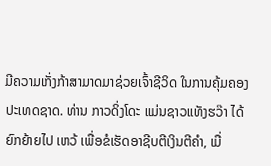ມີຄວາມເກັ່ງກ້າສາມາດມາຊ່ວຍເຈົ້າຊີວິດ ໃນການຄຸ້ມຄອງປະເທດຊາດ. ທ່ານ ກາວດິ່ງໂດະ ແມ່ນຊາວແທັງຮວ໊າ ໄດ້ຍົກຍ້າຍໄປ ເຫວ້ ເພື່ອຂໍເຮັດອາຊີບຕີເງິນຕີຄຳ, ເມື່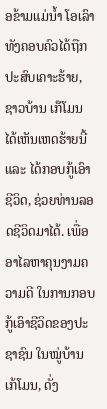ອຂ້າມແມ່ນ້ຳ ໂອເລົາ ທັງຄອບຄົວໄດ້ຖືກປະສົບເຄາະຮ້າຍ, ຊາວບ້ານ ເກ໊ໂມນ ໄດ້ເຫັນເຫດຮ້າຍນີ້ ແລະ ໄດ້ກອບກູ້ເອົາຊີວິດ, ຊ່ວຍທ່ານລອດຊີວິດມາໄດ້. ເພື່ອອາໄລຫາຄຸນງາມຄວາມດີ ໃນການກອບກູ້ເອົາຊີວິດຂອງປະຊາຊົນ ໃນໝູ່ບ້ານ ເກ້ໂມນ, ດັ່ງ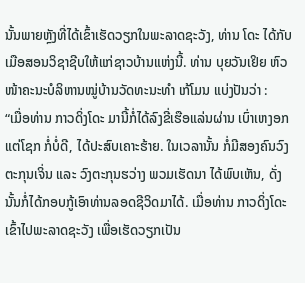ນັ້ນພາຍຫຼັງທີ່ໄດ້ເຂົ້າເຮັດວຽກໃນພະລາດຊະວັງ, ທ່ານ ໂດະ ໄດ້ກັບເມືອສອນວິຊາຊີບໃຫ້ແກ່ຊາວບ້ານແຫ່ງນີ້. ທ່ານ ບຸຍວັນເຢິຍ ຫົວໜ້າຄະນະບໍລິຫານໝູ່ບ້ານວັດທະນະທຳ ເກ້ໂມນ ແບ່ງປັນວ່າ :
“ເມື່ອທ່ານ ກາວດິ່ງໂດະ ມານີ້ກໍ່ໄດ້ລົງຂີ່ເຮືອແລ່ນຜ່ານ ເບົ່າເຫງອກ ແຕ່ໂຊກ ກໍ່ບໍ່ດີ, ໄດ້ປະສົບເຄາະຮ້າຍ. ໃນເວລານັ້ນ ກໍ່ມີສອງຄົນວົງຕະກຸນເຈິ່ນ ແລະ ວົງຕະກຸນຮວ່າງ ພວມເຮັດນາ ໄດ້ພົບເຫັນ, ດັ່ງນັ້ນກໍ່ໄດ້ກອບກູ້ເອົາທ່ານລອດຊີວິດມາໄດ້. ເມື່ອທ່ານ ກາວດິ່ງໂດະ ເຂົ້າໄປພະລາດຊະວັງ ເພື່ອເຮັດວຽກເປັນ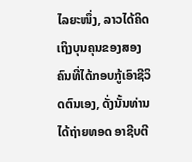ໄລຍະໜຶ່ງ, ລາວໄດ້ຄິດເຖິງບຸນຄຸນຂອງສອງຄົນທີ່ໄດ້ກອບກູ້ເອົາຊີວິດຕົນເອງ, ດັ່ງນັ້ນທ່ານໄດ້ຖ່າຍທອດ ອາຊີບຕີ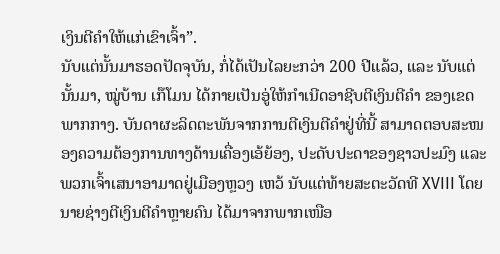ເງິນຕີຄຳໃຫ້ແກ່ເຂົາເຈົ້າ”.
ນັບແຕ່ນັ້ນມາຮອດປັດຈຸບັນ, ກໍ່ໄດ້ເປັນໄລຍະກວ່າ 200 ປີແລ້ວ, ແລະ ນັບແຕ່ນັ້ນມາ, ໝູ່ບ້ານ ເກ໊ໂມນ ໄດ້ກາຍເປັນອູ່ໃຫ້ກຳເນີດອາຊີບຕີເງິນຕີຄຳ ຂອງເຂດພາກກາງ. ບັນດາຜະລິດຕະພັນຈາກການຕີເງິນຕີຄຳຢູ່ທີ່ນີ້ ສາມາດຕອບສະໜອງຄວາມຕ້ອງການທາງດ້ານເຄື່ອງເອ້ຍ້ອງ, ປະດັບປະດາຂອງຊາວປະມົງ ແລະ ພວກເຈົ້າເສນາອາມາດຢູ່ເມືອງຫຼວງ ເຫວ້ ນັບແຕ່ທ້າຍສະຕະວັດທີ XVIII ໂດຍນາຍຊ່າງຕີເງິນຕີຄຳຫຼາຍຄົນ ໄດ້ມາຈາກພາກເໜືອ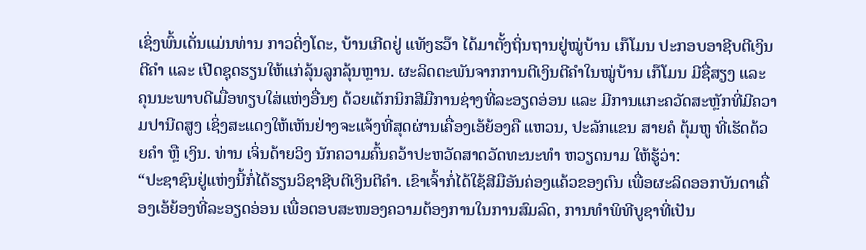ເຊິ່ງພົ້ນເດັ່ນແມ່ນທ່ານ ກາວດິ່ງໂດະ, ບ້ານເກີດຢູ່ ແທັງຮວ໊າ ໄດ້ມາຕັ້ງຖິ່ນຖານຢູ່ໝູ່ບ້ານ ເກ໊ໂມນ ປະກອບອາຊີບຕີເງິນຕີຄຳ ແລະ ເປີດຊຸດຮຽນໃຫ້ແກ່ລຸ້ນລູກລຸ້ນຫຼານ. ຜະລິດຕະພັນຈາກການຕີເງິນຕີຄຳໃນໝູ່ບ້ານ ເກ໊ໂມນ ມີຊື່ສຽງ ແລະ ຄຸນນະພາບດີເມື່ອທຽບໃສ່ແຫ່ງອື່ນໆ ດ້ວຍເຕັກນິກສີມືການຊ່າງທີ່ລະອຽດອ່ອນ ແລະ ມີການແກະຄວັດສະຫຼັກທີ່ມີຄວາມປານີດສູງ ເຊິ່ງສະແດງໃຫ້ເຫັນຢ່າງຈະແຈ້ງທີ່ສຸດຜ່ານເຄື່ອງເອ້ຍ້ອງຄື ແຫວນ, ປະລັກແຂນ ສາຍຄໍ ຕຸ້ມຫູ ທີ່ເຮັດດ້ວຍຄຳ ຫຼື ເງິນ. ທ່ານ ເຈິ່ນດ້າຍວິງ ນັກຄວາມຄົ້ນຄວ້າປະຫວັດສາດວັດທະນະທຳ ຫວຽດນາມ ໃຫ້ຮູ້ວ່າ:
“ປະຊາຊົນຢູ່ແຫ່ງນີ້ກໍ່ໄດ້ຮຽນວິຊາຊີບຕີເງິນຕີຄຳ. ເຂົາເຈົ້າກໍ່ໄດ້ໃຊ້ສີມືອັນຄ່ອງແຄ້ວຂອງຕົນ ເພື່ອຜະລິດອອກບັນດາເຄື່ອງເອ້ຍ້ອງທີ່ລະອຽດອ່ອນ ເພື່ອຕອບສະໜອງຄວາມຕ້ອງການໃນການສົມລົດ, ການທຳພິທີບູຊາທີ່ເປັນ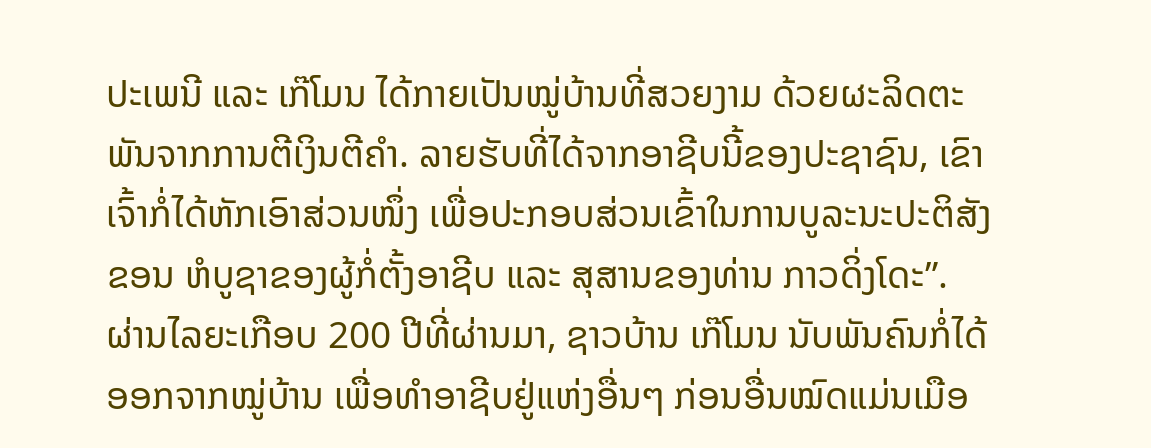ປະເພນີ ແລະ ເກ໊ໂມນ ໄດ້ກາຍເປັນໝູ່ບ້ານທີ່ສວຍງາມ ດ້ວຍຜະລິດຕະພັນຈາກການຕີເງິນຕີຄຳ. ລາຍຮັບທີ່ໄດ້ຈາກອາຊີບນີ້ຂອງປະຊາຊົນ, ເຂົາເຈົ້າກໍ່ໄດ້ຫັກເອົາສ່ວນໜຶ່ງ ເພື່ອປະກອບສ່ວນເຂົ້າໃນການບູລະນະປະຕິສັງຂອນ ຫໍບູຊາຂອງຜູ້ກໍ່ຕັ້ງອາຊີບ ແລະ ສຸສານຂອງທ່ານ ກາວດິ່ງໂດະ”.
ຜ່ານໄລຍະເກືອບ 200 ປີທີ່ຜ່ານມາ, ຊາວບ້ານ ເກ໊ໂມນ ນັບພັນຄົນກໍ່ໄດ້ອອກຈາກໝູ່ບ້ານ ເພື່ອທຳອາຊີບຢູ່ແຫ່ງອື່ນໆ ກ່ອນອື່ນໝົດແມ່ນເມືອ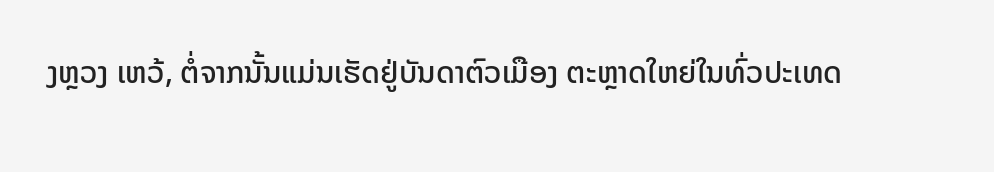ງຫຼວງ ເຫວ້, ຕໍ່ຈາກນັ້ນແມ່ນເຮັດຢູ່ບັນດາຕົວເມືອງ ຕະຫຼາດໃຫຍ່ໃນທົ່ວປະເທດ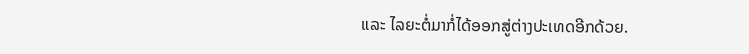ແລະ ໄລຍະຕໍ່ມາກໍ່ໄດ້ອອກສູ່ຕ່າງປະເທດອີກດ້ວຍ.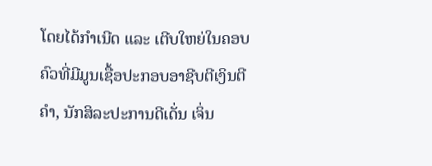ໂດຍໄດ້ກຳເນີດ ແລະ ເຕີບໃຫຍ່ໃນຄອບຄົວທີ່ມີມູນເຊື້ອປະກອບອາຊີບຕີເງິນຕີຄຳ, ນັກສິລະປະການດີເດັ່ນ ເຈິ່ນ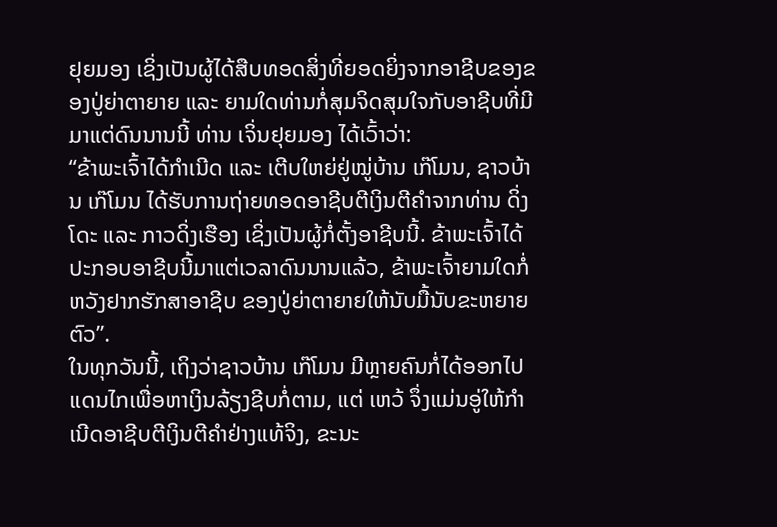ຢຸຍມອງ ເຊິ່ງເປັນຜູ້ໄດ້ສືບທອດສິ່ງທີ່ຍອດຍິ່ງຈາກອາຊີບຂອງຂອງປູ່ຍ່າຕາຍາຍ ແລະ ຍາມໃດທ່ານກໍ່ສຸມຈິດສຸມໃຈກັບອາຊີບທີ່ມີມາແຕ່ດົນນານນີ້ ທ່ານ ເຈິ່ນຢຸຍມອງ ໄດ້ເວົ້າວ່າ:
“ຂ້າພະເຈົ້າໄດ້ກຳເນີດ ແລະ ເຕີບໃຫຍ່ຢູ່ໝູ່ບ້ານ ເກ໊ໂມນ, ຊາວບ້ານ ເກ໊ໂມນ ໄດ້ຮັບການຖ່າຍທອດອາຊີບຕີເງິນຕີຄຳຈາກທ່ານ ດິ່ງໂດະ ແລະ ກາວດິ່ງເຮືອງ ເຊິ່ງເປັນຜູ້ກໍ່ຕັ້ງອາຊີບນີ້. ຂ້າພະເຈົ້າໄດ້ປະກອບອາຊີບນີ້ມາແຕ່ເວລາດົນນານແລ້ວ, ຂ້າພະເຈົ້າຍາມໃດກໍ່ຫວັງຢາກຮັກສາອາຊີບ ຂອງປູ່ຍ່າຕາຍາຍໃຫ້ນັບມື້ນັບຂະຫຍາຍຕົວ”.
ໃນທຸກວັນນີ້, ເຖິງວ່າຊາວບ້ານ ເກ໊ໂມນ ມີຫຼາຍຄົນກໍ່ໄດ້ອອກໄປແດນໄກເພື່ອຫາເງິນລ້ຽງຊີບກໍ່ຕາມ, ແຕ່ ເຫວ້ ຈຶ່ງແມ່ນອູ່ໃຫ້ກຳເນີດອາຊີບຕີເງິນຕີຄຳຢ່າງແທ້ຈິງ, ຂະນະ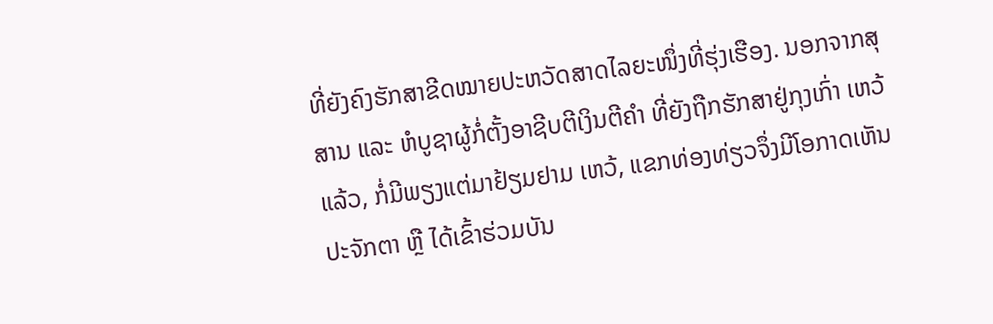ທີ່ຍັງຄົງຮັກສາຂີດໝາຍປະຫວັດສາດໄລຍະໜຶ່ງທີ່ຮຸ່ງເຮືອງ. ນອກຈາກສຸສານ ແລະ ຫໍບູຊາຜູ້ກໍ່ຕັ້ງອາຊີບຕີເງິນຕີຄຳ ທີ່ຍັງຖືກຮັກສາຢູ່ກຸງເກົ່າ ເຫວ້ ແລ້ວ, ກໍ່ມີພຽງແຕ່ມາຢ້ຽມຢາມ ເຫວ້, ແຂກທ່ອງທ່ຽວຈຶ່ງມີໂອກາດເຫັນປະຈັກຕາ ຫຼື ໄດ້ເຂົ້າຮ່ວມບັນ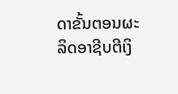ດາຂັ້ນຕອນຜະລິດອາຊີບຕີເງິ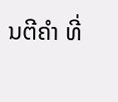ນຕີຄຳ ທີ່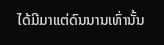ໄດ້ມີມາແຕ່ດົນນານເທົ່ານັ້ນ